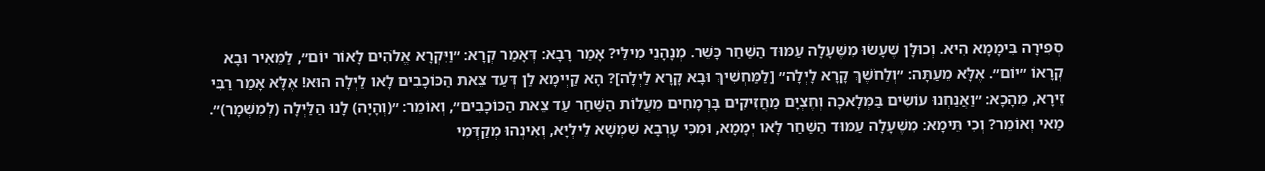סְפִירָה בִּימָמָא הִיא. וְכוּלָּן שֶׁעָשׂוּ מִשֶּׁעָלָה עַמּוּד הַשַּׁחַר כָּשֵׁר. מְנָהָנֵי מִילֵּי? אָמַר רָבָא: דְּאָמַר קְרָא: ״וַיִּקְרָא אֱלֹהִים לָאוֹר יוֹם״, לַמֵּאִיר וּבָא קְרָאוֹ ״יוֹם״. אֶלָּא מֵעַתָּה: ״וְלַחֹשֶׁךְ קָרָא לָיְלָה״ [לַמַּחְשִׁיךְ וּבָא קָרָא לַיְלָה]? הָא קַיְימָא לַן דְּעַד צֵאת הַכּוֹכָבִים לָאו לַיְלָה הוּא! אֶלָּא אָמַר רַבִּי זֵירָא, מֵהָכָא: ״וַאֲנַחְנוּ עוֹשִׂים בַּמְּלָאכָה וְחֶצְיָם מַחֲזִיקִים בָּרְמָחִים מֵעֲלוֹת הַשַּׁחַר עַד צֵאת הַכּוֹכָבִים״, וְאוֹמֵר: ״(וְהָיָה) לָנוּ הַלַּיְלָה (לְמִשְׁמָר)״. מַאי וְאוֹמֵר? וְכִי תֵּימָא: מִשֶּׁעָלָה עַמּוּד הַשַּׁחַר לָאו יְמָמָא, וּמִכִּי עָרְבָא שִׁמְשָׁא לֵילְיָא, וְאִינְהוּ מְקַדְּמִי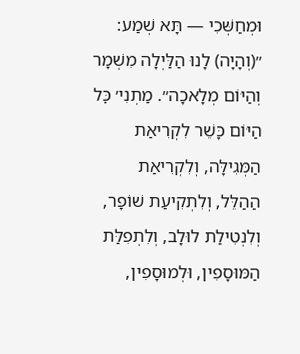וּמְחַשְּׁכִי — תָּא שְׁמַע: ״(וְהָיָה) לָנוּ הַלַּיְלָה מִשְׁמָר וְהַיּוֹם מְלָאכָה״. מַתְנִי׳ כׇּל הַיּוֹם כָּשֵׁר לִקְרִיאַת הַמְּגִילָּה, וְלִקְרִיאַת הַהַלֵּל, וְלִתְקִיעַת שׁוֹפָר, וְלִנְטִילַת לוּלָב, וְלִתְפִלַּת הַמּוּסָפִין, וּלְמוּסָפִין,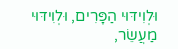וּלְוִידּוּי הַפָּרִים, וּלְוִידּוּי מַעֲשֵׂר,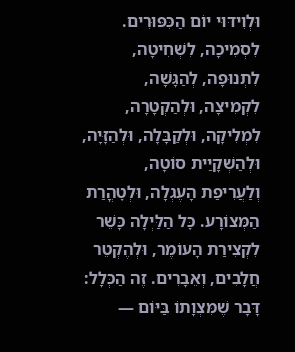וּלְוִידּוּי יוֹם הַכִּפּוּרִים. לִסְמִיכָה, לִשְׁחִיטָה, לִתְנוּפָה, לְהַגָּשָׁה, לִקְמִיצָה, וּלְהַקְטָרָה, לִמְלִיקָה, וּלְקַבָּלָה, וּלְהַזָּיָה, וּלְהַשְׁקָיַית סוֹטָה, וְלַעֲרִיפַת הָעֶגְלָה, וּלְטׇהֳרַת הַמְּצוֹרָע. כׇּל הַלַּיְלָה כָּשֵׁר לִקְצִירַת הָעוֹמֶר, וּלְהֶקְטֵר חֲלָבִים, וְאֵבָרִים. זֶה הַכְּלָל: דָּבָר שֶׁמִּצְוָתוֹ בַּיּוֹם —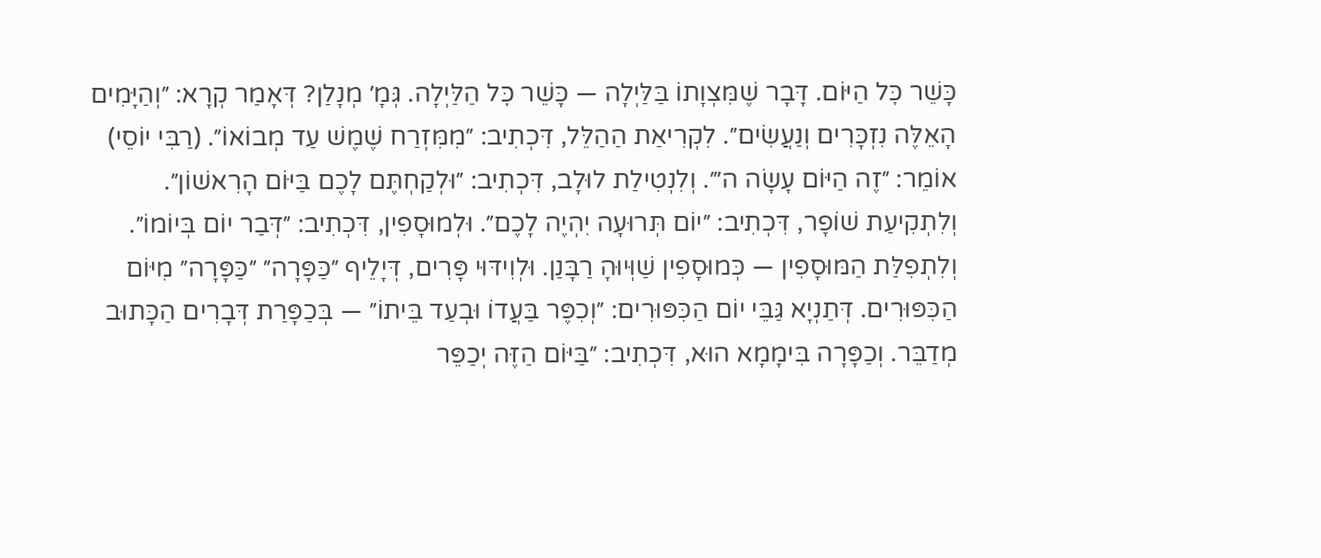כָּשֵׁר כׇּל הַיּוֹם. דָּבָר שֶׁמִּצְוָתוֹ בַּלַּיְלָה — כָּשֵׁר כׇּל הַלַּיְלָה. גְּמָ׳ מְנָלַן? דְּאָמַר קְרָא: ״וְהַיָּמִים הָאֵלֶּה נִזְכָּרִים וְנַעֲשִׂים״. לִקְרִיאַת הַהַלֵּל, דִּכְתִיב: ״מִמִּזְרַח שֶׁמֶשׁ עַד מְבוֹאוֹ״. (רַבִּי יוֹסֵי) אוֹמֵר: ״זֶה הַיּוֹם עָשָׂה ה׳״. וְלִנְטִילַת לוּלָב, דִּכְתִיב: ״וּלְקַחְתֶּם לָכֶם בַּיּוֹם הָרִאשׁוֹן״. וְלִתְקִיעַת שׁוֹפָר, דִּכְתִיב: ״יוֹם תְּרוּעָה יִהְיֶה לָכֶם״. וּלְמוּסָפִין, דִּכְתִיב: ״דְּבַר יוֹם בְּיוֹמוֹ״. וְלִתְפִלַּת הַמּוּסָפִין — כְּמוּסָפִין שַׁוְּיוּהָ רַבָּנַן. וּלְוִידּוּי פָּרִים, דְּיָלֵיף ״כַּפָּרָה״ ״כַּפָּרָה״ מִיּוֹם הַכִּפּוּרִים. דְּתַנְיָא גַּבֵּי יוֹם הַכִּפּוּרִים: ״וְכִפֶּר בַּעֲדוֹ וּבְעַד בֵּיתוֹ״ — בְּכַפָּרַת דְּבָרִים הַכָּתוּב מְדַבֵּר. וְכַפָּרָה בִּימָמָא הוּא, דִּכְתִיב: ״בַּיּוֹם הַזֶּה יְכַפֵּר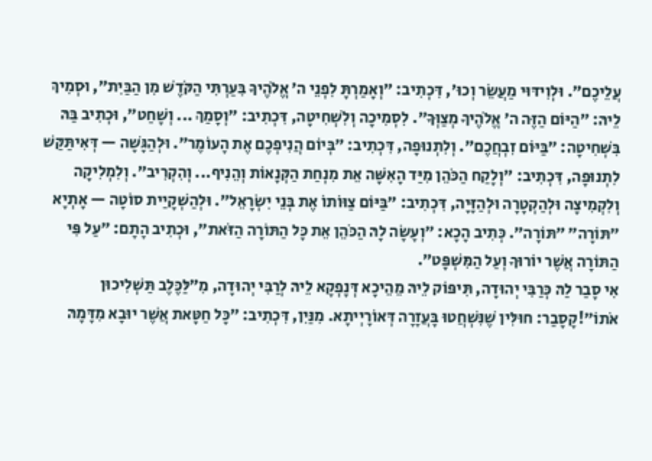עֲלֵיכֶם״. וּלְוִידּוּי מַעֲשֵׂר וְכוּ׳, דִּכְתִיב: ״וְאָמַרְתָּ לִפְנֵי ה׳ אֱלֹהֶיךָ בִּעַרְתִּי הַקֹּדֶשׁ מִן הַבַּיִת״, וּסְמִיךְ לֵיהּ: ״הַיּוֹם הַזֶּה ה׳ אֱלֹהֶיךָ מְצַוְּךָ״. לִסְמִיכָה וְלִשְׁחִיטָה, דִּכְתִיב: ״וְסָמַךְ ... וְשָׁחַט״, וּכְתִיב בַּהּ בִּשְׁחִיטָה: ״בַּיּוֹם זִבְחֲכֶם״. וְלִתְנוּפָה, דִּכְתִיב: ״בְּיוֹם הֲנִיפְכֶם אֶת הָעוֹמֶר״. וּלְהַגָּשָׁה — דְּאִיתַּקַּשׁ לִתְנוּפָה, דִּכְתִיב: ״וְלָקַח הַכֹּהֵן מִיַּד הָאִשָּׁה אֵת מִנְחַת הַקְּנָאוֹת וְהֵנִיף... וְהִקְרִיב״. וְלִמְלִיקָה וְלִקְמִיצָה וּלְהַקְטָרָה וּלְהַזָּיָה, דִּכְתִיב: ״בַּיּוֹם צַוּוֹתוֹ אֶת בְּנֵי יִשְׂרָאֵל״. וּלְהַשְׁקָיַית סוֹטָה — אָתְיָא ״תּוֹרָה״ ״תּוֹרָה״. כְּתִיב הָכָא: ״וְעָשָׂה לָהּ הַכֹּהֵן אֵת כׇּל הַתּוֹרָה הַזֹּאת״, וּכְתִיב הָתָם: ״עַל פִּי הַתּוֹרָה אֲשֶׁר יוֹרוּךָ וְעַל הַמִּשְׁפָּט״.
אִי סָבַר לַהּ כְּרַבִּי יְהוּדָה, תִּיפּוֹק לֵיהּ מֵהֵיכָא דְּנָפְקָא לֵיהּ לְרַבִּי יְהוּדָה, מִ״לַּכֶּלֶב תַּשְׁלִיכוּן אֹתוֹ״!קָסָבַר: חוּלִּין שֶׁנִּשְׁחֲטוּ בָּעֲזָרָה דְּאוֹרָיְיתָא. מִנַּיִן, דִּכְתִיב: ״כׇּל חַטָּאת אֲשֶׁר יוּבָא מִדָּמָהּ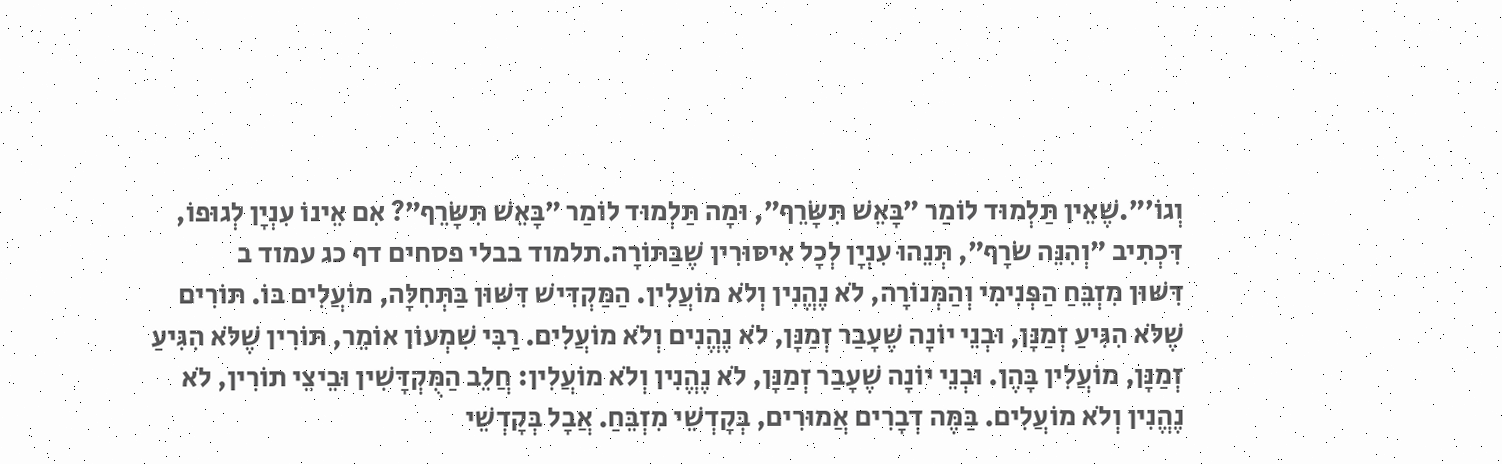וְגוֹ׳״.שֶׁאֵין תַּלְמוּד לוֹמַר ״בָּאֵשׁ תִּשָּׂרֵף״, וּמָה תַּלְמוּד לוֹמַר ״בָּאֵשׁ תִּשָּׂרֵף״? אִם אֵינוֹ עִנְיָן לְגוּפוֹ, דִּכְתִיב ״וְהִנֵּה שֹׂרָף״, תְּנֵהוּ עִנְיָן לְכׇל אִיסּוּרִין שֶׁבַּתּוֹרָה.תלמוד בבלי פסחים דף כג עמוד ב
דִּשּׁוּן מִזְבֵּחַ הַפְּנִימִי וְהַמְּנוֹרָה, לֹא נֶהֱנִין וְלֹא מוֹעֲלִין. הַמַּקְדִּישׁ דִּשּׁוּן בַּתְּחִלָּה, מוֹעֲלִים בּוֹ. תּוֹרִים שֶׁלֹּא הִגִּיעַ זְמַנָּן, וּבְנֵי יוֹנָה שֶׁעָבַר זְמַנָּן, לֹא נֶהֱנִים וְלֹא מוֹעֲלִים. רַבִּי שִׁמְעוֹן אוֹמֵר, תּוֹרִין שֶׁלֹּא הִגִּיעַ זְמַנָּן, מוֹעֲלִין בָּהֶן. וּבְנֵי יוֹנָה שֶׁעָבַר זְמַנָּן, לֹא נֶהֱנִין וְלֹא מוֹעֲלִין: חֲלֵב הַמֻּקְדָּשִׁין וּבֵיצֵי תוֹרִין, לֹא נֶהֱנִין וְלֹא מוֹעֲלִים. בַּמֶּה דְבָרִים אֲמוּרִים, בְּקָדְשֵׁי מִזְבֵּחַ. אֲבָל בְּקָדְשֵׁי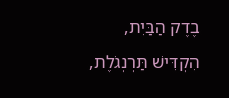בֶדֶק הַבַּיִת, הִקְדִּישׁ תַּרְנְגֹלֶת,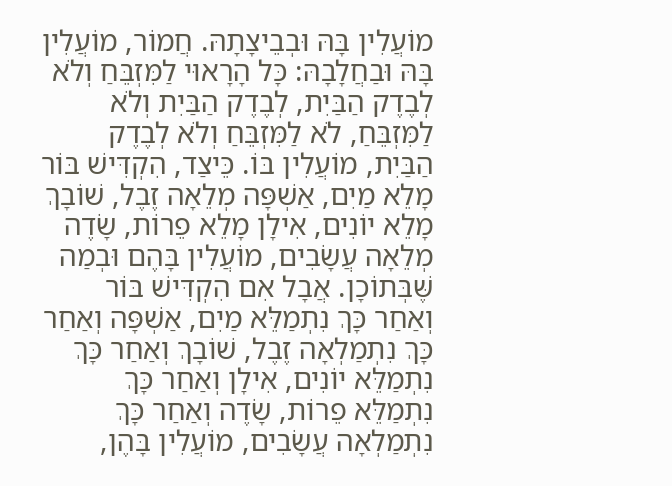מוֹעֲלִין בָּהּ וּבְבֵיצָתָהּ. חֲמוֹר, מוֹעֲלִין בָּהּ וּבַחֲלָבָהּ: כָּל הָרָאוּי לַמִּזְבֵּחַ וְלֹא לְבֶדֶק הַבַּיִת, לְבֶדֶק הַבַּיִת וְלֹא לַמִּזְבֵּחַ, לֹא לַמִּזְבֵּחַ וְלֹא לְבֶדֶק הַבַּיִת, מוֹעֲלִין בּוֹ. כֵּיצַד, הִקְדִּישׁ בּוֹר מָלֵא מַיִם, אַשְׁפָּה מְלֵאָה זֶבֶל, שׁוֹבָךְ מָלֵא יוֹנִים, אִילָן מָלֵא פֵרוֹת, שָׂדֶה מְלֵאָה עֲשָׂבִים, מוֹעֲלִין בָּהֶם וּבְמַה שֶּׁבְּתוֹכָן. אֲבָל אִם הִקְדִּישׁ בּוֹר וְאַחַר כָּךְ נִתְמַלֵּא מַיִם, אַשְׁפָּה וְאַחַר כָּךְ נִתְמַלְאָה זֶבֶל, שׁוֹבָךְ וְאַחַר כָּךְ נִתְמַלֵּא יוֹנִים, אִילָן וְאַחַר כָּךְ נִתְמַלֵּא פֵרוֹת, שָׂדֶה וְאַחַר כָּךְ נִתְמַלְאָה עֲשָׂבִים, מוֹעֲלִין בָּהֶן,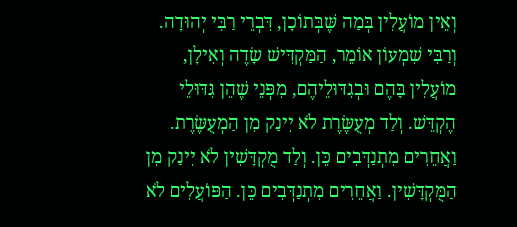וְאֵין מוֹעֲלִין בְּמַה שֶּׁבְּתוֹכָן, דִּבְרֵי רַבִּי יְהוּדָה. וְרַבִּי שִׁמְעוֹן אוֹמֵר, הַמַּקְדִּישׁ שָׂדֶה וְאִילָן, מוֹעֲלִין בָּהֶם וּבְגִדּוּלֵיהֶם, מִפְּנֵי שֶׁהֵן גִּדּוּלֵי הֶקְדֵּשׁ. וְלַד מְעֻשֶּׂרֶת לֹא יִינַק מִן הַמְעֻשֶּׂרֶת. וַאֲחֵרִים מִתְנַדְּבִים כֵּן. וְלַד מֻקְדָּשִׁין לֹא יִינַק מִן הַמֻּקְדָּשִׁין. וַאֲחֵרִים מִתְנַדְּבִים כֵּן. הַפּוֹעֲלִים לֹא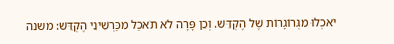יֹאכְלוּ מִגְּרוֹגָרוֹת שֶׁל הֶקְדֵּשׁ. וְכֵן פָּרָה לֹא תֹאכַל מִכַּרְשִׁינֵי הֶקְדֵּשׁ: משנה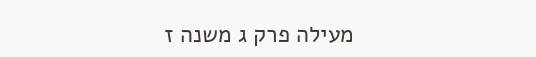מעילה פרק ג משנה ז